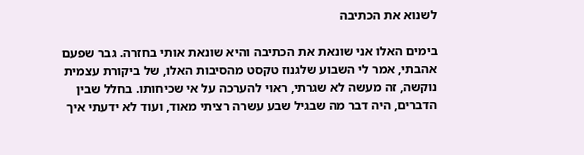לשנוא את הכתיבה

בימים האלו אני שונאת את הכתיבה והיא שונאת אותי בחזרה. גבר שפעם אהבתי, אמר לי השבוע שלגנוז טקסט מהסיבות האלו, של ביקורת עצמית נוקשה, זה מעשה לא שגרתי, ראוי להערכה על אי שכיחותו. בחלל שבין הדברים, היה דבר מה שבגיל שבע עשרה רציתי מאוד, ועוד לא ידעתי איך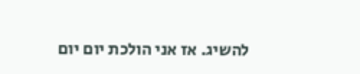להשיג. אז אני הולכת יום יום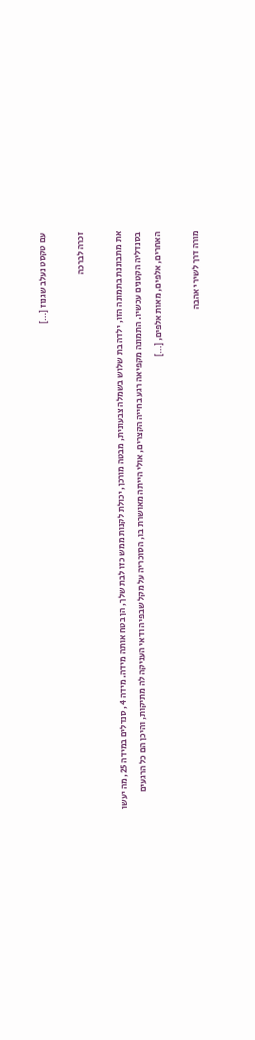עם טקסט נעלב שגנוז […]

זכרה לברכה

את מתבוננת בתמונה הזו, ילדה בת שלוש בשמלה צבעונית, מבטה מורכן, יכולת לקנות ממש כזו לבת שלך, הן בטח אותה מידה. מידה 4, סנדלים במידה 25, מה יעשו בסנדליה הקטנים עכשיו. התמונה מקפיאה רגע בחייה הקצרים, אולי הייתה מאושרת בו, הסוכריה על מקל שבפיה ודאי העניקה לה מתיקות, והיכן הם כל הרגעים האחרים, אלפים, מאות אלפים, […]

מורה דרך לשירי אהבה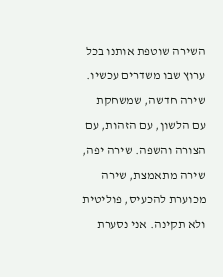השירה שוטפת אותנו בכל ערוץ שבו משדרים עכשיו. שירה חדשה, שמשחקת עם הלשון, עם הזהות, עם הצורה והשפה. שירה יפה, שירה מתאמצת, שירה מכוערת להכעיס, פוליטית ולא תקינה. אני נסערת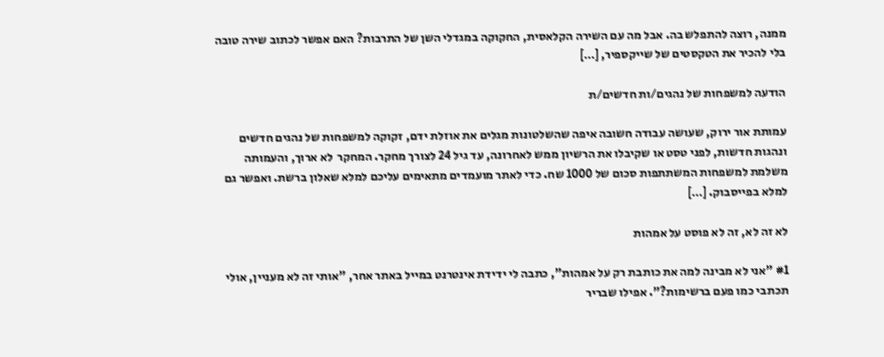ממנה, רוצה להתפלש בה. אבל מה עם השירה הקלאסית, החקוקה במגדלי השן של התרבות? האם אפשר לכתוב שירה טובה בלי להכיר את הטקסטים של שייקספיר, […]

הודעה למשפחות של נהגים/ות חדשים/ת

עמותת אור ירוק, שעושה עבודה חשובה איפה שהשלטונות מגלים את אוזלת ידם, זקוקה למשפחות של נהגים חדשים ונהגות חדשות, לפני טסט או שקיבלו את הרשיון ממש לאחרונה, עד גיל 24 לצורך מחקר. המחקר  לא ארוך, והעמותה משלמת למשפחות המשתתפות סכום של 1000 שח. כדי לאתר מועמדים מתאימים עליכם למלא שאלון ברשת. ואפשר גם למלא בפייסבוק. […]

לא זה לא, זה לא פוסט על אמהות

#1 "אני לא מבינה למה את כותבת רק על אמהות", כתבה לי ידידת אינטרנט במייל באתר אחר, "אותי זה לא מעניין, אולי תכתבי כמו פעם ברשימות?". אפילו שבריר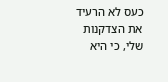כעס לא הרעיד את הצדקנות שלי, כי היא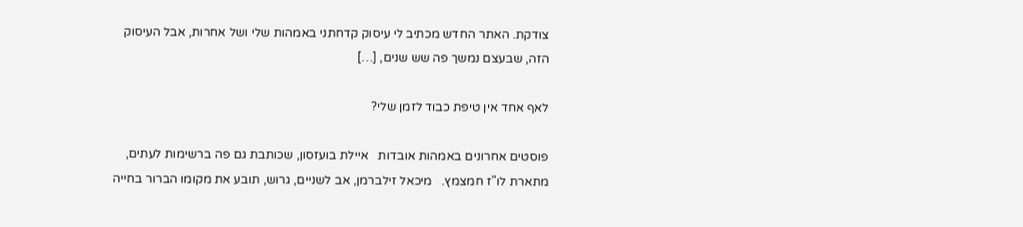צודקת. האתר החדש מכתיב לי עיסוק קדחתני באמהות שלי ושל אחרות, אבל העיסוק הזה, שבעצם נמשך פה שש שנים, […]

לאף אחד אין טיפת כבוד לזמן שלי?

פוסטים אחרונים באמהות אובדות   איילת בועזסון, שכותבת גם פה ברשימות לעתים, מתארת לו"ז חמצמץ.   מיכאל זילברמן, אב לשניים, גרוש, תובע את מקומו הברור בחייה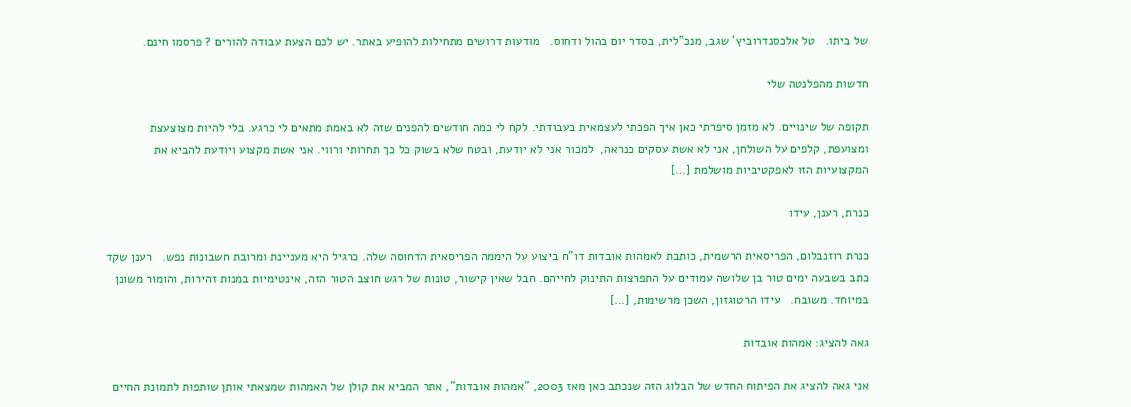של ביתו.   טל אלכסנדרוביץ' שגב, מנכ"לית, בסדר יום בהול ודחוס.   מודעות דרושים מתחילות להופיע באתר. יש לכם הצעת עבודה להורים ? פרסמו חינם.

חדשות מהפלנטה שלי

תקופה של שינויים. לא מזמן סיפרתי כאן איך הפכתי לעצמאית בעבודתי. לקח לי כמה חודשים להפנים שזה לא באמת מתאים לי כרגע. בלי להיות מצוצעצת ומצועפת, קלפים על השולחן, אני לא אשת עסקים כנראה,  למכור אני לא יודעת, ובטח שלא בשוק כל כך תחרותי ורווי. אני אשת מקצוע ויודעת להביא את המקצועיות הזו לאפקטיביות מושלמת […]

כנרת, רענן, עידו

כנרת רוזנבלום, הפריסאית הרשמית, כותבת לאמהות אובדות דו"ח ביצוע על היממה הפריסאית הדחוסה שלה. כרגיל היא מעניינת ומרובת חשבונות נפש.   רענן שקד כתב בשבעה ימים טור בן שלושה עמודים על התפרצות התינוק לחייהם. חבל שאין קישור, טונות של רגש חוצב הטור הזה, אינטימיות במנות זהירות, והומור משונן במיוחד. משובח.   עידו הרטוגזון, השכן מרשימות, […]

גאה להציג: אמהות אובדות

אני גאה להציג את הפיתוח החדש של הבלוג הזה שנכתב כאן מאז 2003, "אמהות אובדות", אתר המביא את קולן של האמהות שמצאתי אותן שותפות לתמונת החיים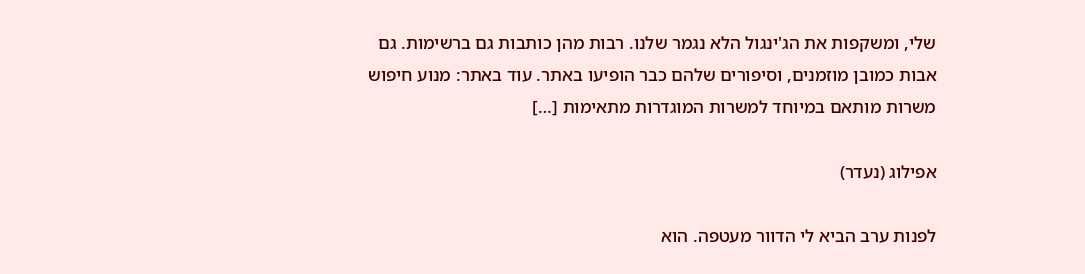שלי, ומשקפות את הג'ינגול הלא נגמר שלנו. רבות מהן כותבות גם ברשימות. גם אבות כמובן מוזמנים, וסיפורים שלהם כבר הופיעו באתר. עוד באתר: מנוע חיפוש משרות מותאם במיוחד למשרות המוגדרות מתאימות […]

אפילוג (נעדר)

לפנות ערב הביא לי הדוור מעטפה. הוא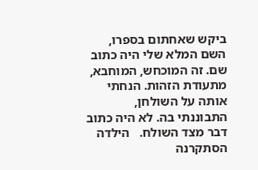ביקש שאחתום בספרו, השם המלא שלי היה כתוב שם. זה המוכחש, המוחבא, מתעודת הזהות. הנחתי אותה על השולחן, התבוננתי בה. לא היה כתוב דבר מצד השולח.   הילדה הסתקרנה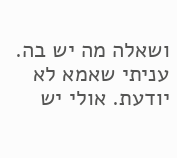ושאלה מה יש בה. עניתי שאמא לא יודעת. אולי יש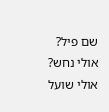שם פיל? אולי נחש? אולי שועל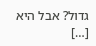גדול? אבל היא […]